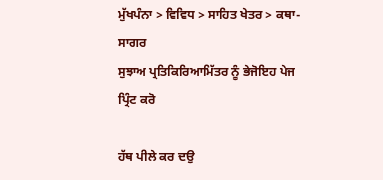ਮੁੱਖਪੰਨਾ > ਵਿਵਿਧ > ਸਾਹਿਤ ਖੇਤਰ > ਕਥਾ-ਸਾਗਰ
ਸੁਝਾਅ ਪ੍ਰਤਿਕਿਰਿਆਮਿੱਤਰ ਨੂੰ ਭੇਜੋਇਹ ਪੇਜ ਪ੍ਰਿੰਟ ਕਰੋ

ਹੱਥ ਪੀਲੇ ਕਰ ਦਉ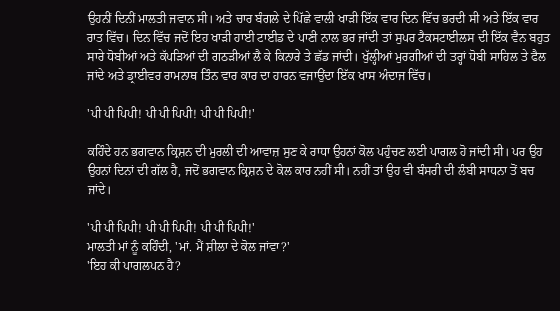ਉਹਨੀਂ ਦਿਨੀਂ ਮਾਲਤੀ ਜਵਾਨ ਸੀ। ਅਤੇ ਚਾਰ ਬੰਗਲੇ ਦੇ ਪਿੱਛੇ ਵਾਲੀ ਖਾੜੀ ਇੱਕ ਵਾਰ ਦਿਨ ਵਿੱਚ ਭਰਦੀ ਸੀ ਅਤੇ ਇੱਕ ਵਾਰ ਰਾਤ ਵਿੱਚ। ਦਿਨ ਵਿੱਚ ਜਦੋਂ ਇਹ ਖਾੜੀ ਹਾਈ ਟਾਈਡ ਦੇ ਪਾਣੀ ਨਾਲ ਭਰ ਜਾਂਦੀ ਤਾਂ ਸੁਪਰ ਟੈਕਸਟਾਈਲਸ ਦੀ ਇੱਕ ਵੈਨ ਬਹੁਤ ਸਾਰੇ ਧੋਬੀਆਂ ਅਤੇ ਕੱਪੜਿਆਂ ਦੀ ਗਠੜੀਆਂ ਲੈ ਕੇ ਕਿਨਾਰੇ ਤੇ ਛੱਡ ਜਾਂਦੀ। ਖੁੱਲ੍ਹੀਆਂ ਮੁਰਗੀਆਂ ਦੀ ਤਰ੍ਹਾਂ ਧੋਬੀ ਸਾਹਿਲ ਤੇ ਫੈਲ ਜਾਂਦੇ ਅਤੇ ਡ੍ਰਾਈਵਰ ਰਾਮਨਾਥ ਤਿੰਨ ਵਾਰ ਕਾਰ ਦਾ ਹਾਰਨ ਵਜਾਉਂਦਾ ਇੱਕ ਖਾਸ ਅੰਦਾਜ ਵਿੱਚ।

'ਪੀ ਪੀ ਪਿਪੀ! ਪੀ ਪੀ ਪਿਪੀ! ਪੀ ਪੀ ਪਿਪੀ!'

ਕਹਿੰਦੇ ਹਨ ਭਗਵਾਨ ਕ੍ਰਿਸ਼ਨ ਦੀ ਮੁਰਲੀ ਦੀ ਆਵਾਜ਼ ਸੁਣ ਕੇ ਰਾਧਾ ਉਹਨਾਂ ਕੋਲ ਪਹੁੰਚਣ ਲਈ ਪਾਗਲ ਹੋ ਜਾਂਦੀ ਸੀ। ਪਰ ਉਹ ਉਹਨਾਂ ਦਿਨਾਂ ਦੀ ਗੱਲ ਹੈ, ਜਦੋਂ ਭਗਵਾਨ ਕ੍ਰਿਸ਼ਨ ਦੇ ਕੋਲ ਕਾਰ ਨਹੀਂ ਸੀ। ਨਹੀਂ ਤਾਂ ਉਹ ਵੀ ਬੰਸਰੀ ਦੀ ਲੰਬੀ ਸਾਧਨਾ ਤੋਂ ਬਚ ਜਾਂਦੇ।

'ਪੀ ਪੀ ਪਿਪੀ! ਪੀ ਪੀ ਪਿਪੀ! ਪੀ ਪੀ ਪਿਪੀ!'
ਮਾਲਤੀ ਮਾਂ ਨੂੰ ਕਹਿੰਦੀ, 'ਮਾਂ. ਮੈਂ ਸ਼ੀਲਾ ਦੇ ਕੋਲ ਜਾਂਵਾ?'
'ਇਹ ਕੀ ਪਾਗਲਪਨ ਹੈ?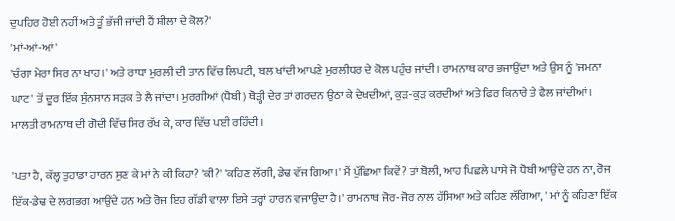ਦੁਪਹਿਰ ਹੋਈ ਨਹੀਂ ਅਤੇ ਤੂੰ ਭੱਜੀ ਜਾਂਦੀ ਹੈਂ ਸ਼ੀਲਾ ਦੇ ਕੋਲ?'
'ਮਾਂ-ਆਂ-ਆਂ'
'ਚੰਗਾ ਮੇਰਾ ਸਿਰ ਨਾ ਖਾਹ।' ਅਤੇ ਰਾਧਾ ਮੁਰਲੀ ਦੀ ਤਾਨ ਵਿੱਚ ਲਿਪਟੀ, ਬਲ ਖਾਂਦੀ ਆਪਣੇ ਮੁਰਲੀਧਰ ਦੇ ਕੋਲ ਪਹੁੰਚ ਜਾਂਦੀ। ਰਾਮਨਾਥ ਕਾਰ ਭਜਾਉਂਦਾ ਅਤੇ ਉਸ ਨੂੰ 'ਜਮਨਾ ਘਾਟ' ਤੋਂ ਦੂਰ ਇੱਕ ਸੁੰਨਸਾਨ ਸੜਕ ਤੇ ਲੈ ਜਾਂਦਾ। ਮੁਰਗੀਆਂ (ਧੋਬੀ) ਥੋੜ੍ਹੀ ਦੇਰ ਤਾਂ ਗਰਦਨ ਉਠਾ ਕੇ ਦੇਖਦੀਆਂ, ਕੁੜ-ਕੁੜ ਕਰਦੀਆਂ ਅਤੇ ਫਿਰ ਕਿਨਾਰੇ ਤੇ ਫੈਲ ਜਾਂਦੀਆਂ। ਮਾਲਤੀ ਰਾਮਨਾਥ ਦੀ ਗੋਦੀ ਵਿੱਚ ਸਿਰ ਰੱਖ ਕੇ, ਕਾਰ ਵਿੱਚ ਪਈ ਰਹਿੰਦੀ।

'ਪਤਾ ਹੈ, ਕੱਲ੍ਹ ਤੁਹਾਡਾ ਹਾਰਨ ਸੁਣ ਕੇ ਮਾਂ ਨੇ ਕੀ ਕਿਹਾ? 'ਕੀ?' 'ਕਹਿਣ ਲੱਗੀ, ਡੇਢ ਵੱਜ ਗਿਆ।' ਮੈਂ ਪੁੱਛਿਆ ਕਿਵੇਂ? ਤਾਂ ਬੋਲੀ, ਆਹ ਪਿਛਲੇ ਪਾਸੇ ਜੋ ਧੋਬੀ ਆਉਂਦੇ ਹਨ ਨਾ, ਰੋਜ ਇੱਕ-ਡੇਢ ਦੇ ਲਗਭਗ ਆਉਂਦੇ ਹਨ ਅਤੇ ਰੋਜ ਇਹ ਗੱਡੀ ਵਾਲਾ ਇਸੇ ਤਰ੍ਹਾਂ ਹਾਰਨ ਵਜਾਉਂਦਾ ਹੈ।' ਰਾਮਨਾਥ ਜੋਰ-ਜੋਰ ਨਾਲ ਹੱਸਿਆ ਅਤੇ ਕਹਿਣ ਲੱਗਿਆ, ' ਮਾਂ ਨੂੰ ਕਹਿਣਾ ਇੱਕ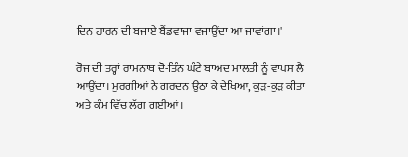ਦਿਨ ਹਾਰਨ ਦੀ ਬਜਾਏ ਬੈਂਡਵਾਜਾ ਵਜਾਉਂਦਾ ਆ ਜਾਵਾਂਗਾ।'

ਰੋਜ ਦੀ ਤਰ੍ਹਾਂ ਰਾਮਨਾਥ ਦੋ-ਤਿੰਨ ਘੰਟੇ ਬਾਅਦ ਮਾਲਤੀ ਨੂੰ ਵਾਪਸ ਲੈ ਆਉਂਦਾ। ਮੁਰਗੀਆਂ ਨੇ ਗਰਦਨ ਉਠਾ ਕੇ ਦੇਖਿਆ, ਕੁੜ-ਕੁੜ ਕੀਤਾ ਅਤੇ ਕੰਮ ਵਿੱਚ ਲੱਗ ਗਈਆਂ।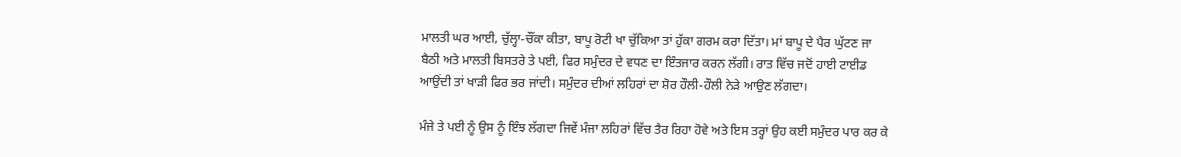ਮਾਲਤੀ ਘਰ ਆਈ, ਚੁੱਲ੍ਹਾ-ਚੌਂਕਾ ਕੀਤਾ, ਬਾਪੂ ਰੋਟੀ ਖਾ ਚੁੱਕਿਆ ਤਾਂ ਹੁੱਕਾ ਗਰਮ ਕਰਾ ਦਿੱਤਾ। ਮਾਂ ਬਾਪੂ ਦੇ ਪੈਰ ਘੁੱਟਣ ਜਾ ਬੈਠੀ ਅਤੇ ਮਾਲਤੀ ਬਿਸਤਰੇ ਤੇ ਪਈ, ਫਿਰ ਸਮੁੰਦਰ ਦੇ ਵਧਣ ਦਾ ਇੰਤਜਾਰ ਕਰਨ ਲੱਗੀ। ਰਾਤ ਵਿੱਚ ਜਦੋਂ ਹਾਈ ਟਾਈਡ ਆਉਂਦੀ ਤਾਂ ਖਾੜੀ ਫਿਰ ਭਰ ਜਾਂਦੀ। ਸਮੁੰਦਰ ਦੀਆਂ ਲਹਿਰਾਂ ਦਾ ਸ਼ੋਰ ਹੌਲੀ-ਹੌਲੀ ਨੇੜੇ ਆਉਣ ਲੱਗਦਾ।

ਮੰਜੇ ਤੇ ਪਈ ਨੂੰ ਉਸ ਨੂੰ ਇੰਝ ਲੱਗਦਾ ਜਿਵੇਂ ਮੰਜਾ ਲਹਿਰਾਂ ਵਿੱਚ ਤੈਰ ਰਿਹਾ ਹੋਵੇ ਅਤੇ ਇਸ ਤਰ੍ਹਾਂ ਉਹ ਕਈ ਸਮੁੰਦਰ ਪਾਰ ਕਰ ਕੇ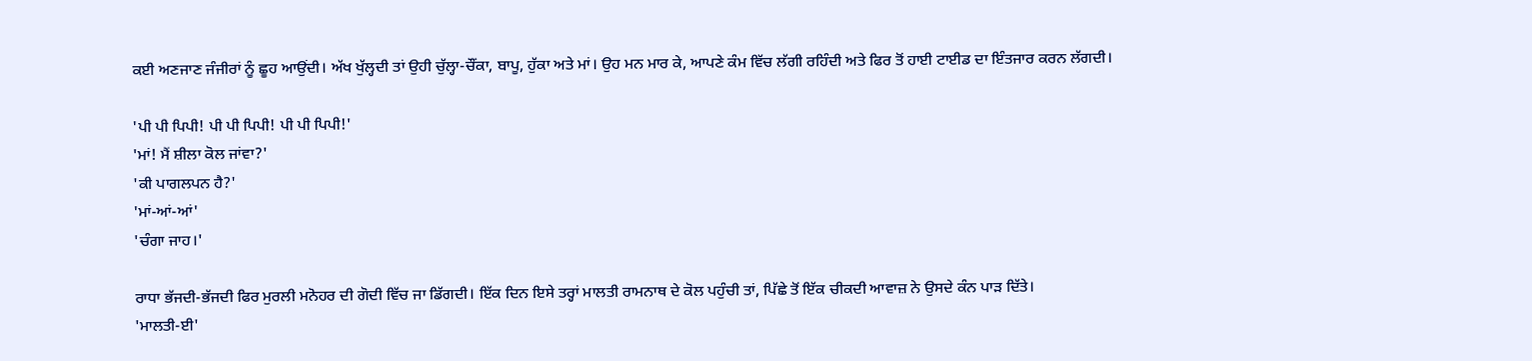ਕਈ ਅਣਜਾਣ ਜੰਜੀਰਾਂ ਨੂੰ ਛੂਹ ਆਉਂਦੀ। ਅੱਖ ਖੁੱਲ੍ਹਦੀ ਤਾਂ ਉਹੀ ਚੁੱਲ੍ਹਾ-ਚੌਂਕਾ, ਬਾਪੂ, ਹੁੱਕਾ ਅਤੇ ਮਾਂ। ਉਹ ਮਨ ਮਾਰ ਕੇ, ਆਪਣੇ ਕੰਮ ਵਿੱਚ ਲੱਗੀ ਰਹਿੰਦੀ ਅਤੇ ਫਿਰ ਤੋਂ ਹਾਈ ਟਾਈਡ ਦਾ ਇੰਤਜਾਰ ਕਰਨ ਲੱਗਦੀ।

'ਪੀ ਪੀ ਪਿਪੀ! ਪੀ ਪੀ ਪਿਪੀ! ਪੀ ਪੀ ਪਿਪੀ!'
'ਮਾਂ! ਮੈਂ ਸ਼ੀਲਾ ਕੋਲ ਜਾਂਵਾ?'
'ਕੀ ਪਾਗਲਪਨ ਹੈ?'
'ਮਾਂ-ਆਂ-ਆਂ'
'ਚੰਗਾ ਜਾਹ।'

ਰਾਧਾ ਭੱਜਦੀ-ਭੱਜਦੀ ਫਿਰ ਮੁਰਲੀ ਮਨੋਹਰ ਦੀ ਗੋਦੀ ਵਿੱਚ ਜਾ ਡਿੱਗਦੀ। ਇੱਕ ਦਿਨ ਇਸੇ ਤਰ੍ਹਾਂ ਮਾਲਤੀ ਰਾਮਨਾਥ ਦੇ ਕੋਲ ਪਹੁੰਚੀ ਤਾਂ, ਪਿੱਛੇ ਤੋਂ ਇੱਕ ਚੀਕਦੀ ਆਵਾਜ਼ ਨੇ ਉਸਦੇ ਕੰਨ ਪਾੜ ਦਿੱਤੇ।
'ਮਾਲਤੀ-ਈ'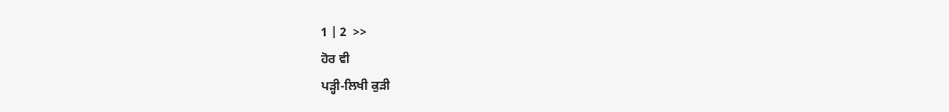1 | 2  >>
ਹੋਰ ਵੀ
ਪੜ੍ਹੀ-ਲਿਖੀ ਕੁੜੀ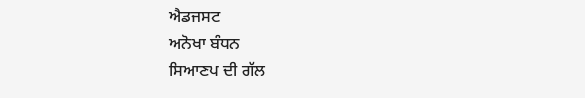ਐਡਜਸਟ
ਅਨੋਖਾ ਬੰਧਨ
ਸਿਆਣਪ ਦੀ ਗੱਲ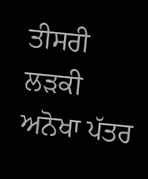ਤੀਸਰੀ ਲੜਕੀ
ਅਨੋਖਾ ਪੱਤਰ